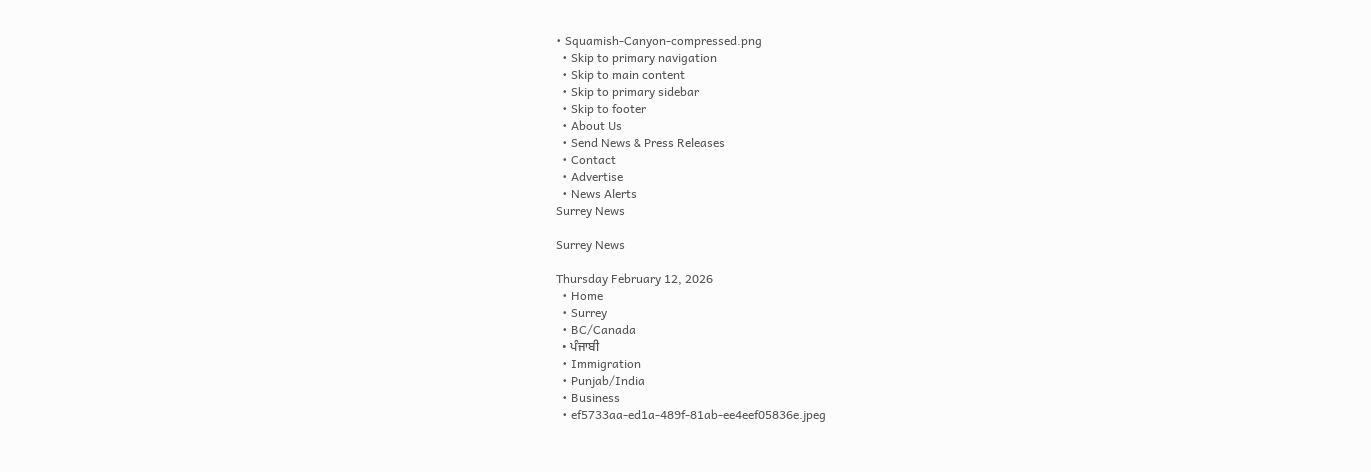• Squamish-Canyon-compressed.png
  • Skip to primary navigation
  • Skip to main content
  • Skip to primary sidebar
  • Skip to footer
  • About Us
  • Send News & Press Releases
  • Contact
  • Advertise
  • News Alerts
Surrey News

Surrey News

Thursday February 12, 2026
  • Home
  • Surrey
  • BC/Canada
  • ਪੰਜਾਬੀ
  • Immigration
  • Punjab/India
  • Business
  • ef5733aa-ed1a-489f-81ab-ee4eef05836e.jpeg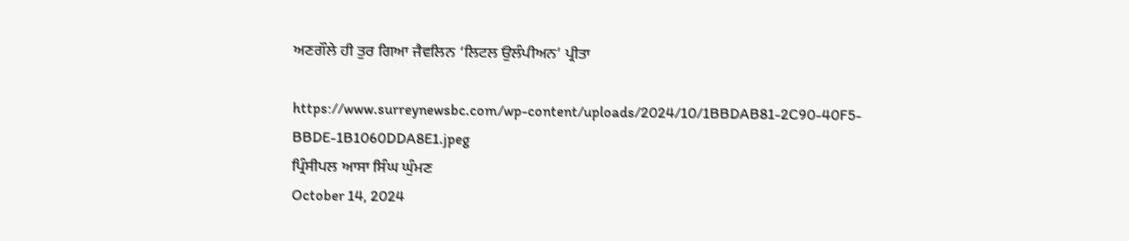ਅਣਗੌਲੇ ਹੀ ਤੁਰ ਗਿਆ ਜੈਵਲਿਨ ‘ਲਿਟਲ ਉਲੰਪੀਅਨ’ ਪ੍ਰੀਤਾ

https://www.surreynewsbc.com/wp-content/uploads/2024/10/1BBDAB81-2C90-40F5-BBDE-1B1060DDA8E1.jpeg
ਪ੍ਰਿੰਸੀਪਲ ਆਸਾ ਸਿੰਘ ਘੁੰਮਣ
October 14, 2024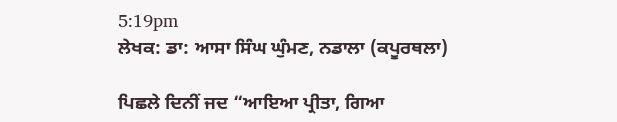5:19pm
ਲੇਖਕ: ਡਾ: ਆਸਾ ਸਿੰਘ ਘੁੰਮਣ, ਨਡਾਲਾ (ਕਪੂਰਥਲਾ)

ਪਿਛਲੇ ਦਿਨੀਂ ਜਦ “ਆਇਆ ਪ੍ਰੀਤਾ, ਗਿਆ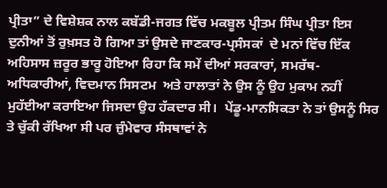ਪ੍ਰੀਤਾ” ਦੇ ਵਿਸ਼ੇਸ਼ਕ ਨਾਲ ਕਬੱਡੀ-ਜਗਤ ਵਿੱਚ ਮਕਬੂਲ ਪ੍ਰੀਤਮ ਸਿੰਘ ਪ੍ਰੀਤਾ ਇਸ ਦੁਨੀਆਂ ਤੋਂ ਰੁਖ਼ਸਤ ਹੋ ਗਿਆ ਤਾਂ ਉਸਦੇ ਜਾਣਕਾਰ-ਪ੍ਰਸੰਸਕਾਂ  ਦੇ ਮਨਾਂ ਵਿੱਚ ਇੱਕ ਅਹਿਸਾਸ ਜ਼ਰੂਰ ਭਾਰੂ ਹੋਇਆ ਰਿਹਾ ਕਿ ਸਮੇਂ ਦੀਆਂ ਸਰਕਾਰਾਂ, ਸਮਰੱਥ-ਅਧਿਕਾਰੀਆਂ, ਵਿਦਮਾਨ ਸਿਸਟਮ  ਅਤੇ ਹਾਲਾਤਾਂ ਨੇ ਉਸ ਨੂੰ ਉਹ ਮੁਕਾਮ ਨਹੀਂ ਮੁਹੱਈਆ ਕਰਾਇਆ ਜਿਸਦਾ ਉਹ ਹੱਕਦਾਰ ਸੀ।  ਪੇਂਡੂ-ਮਾਨਸਿਕਤਾ ਨੇ ਤਾਂ ਉਸਨੂੰ ਸਿਰ ਤੇ ਚੁੱਕੀ ਰੱਖਿਆ ਸੀ ਪਰ ਜ਼ੁੰਮੇਵਾਰ ਸੰਸਥਾਵਾਂ ਨੇ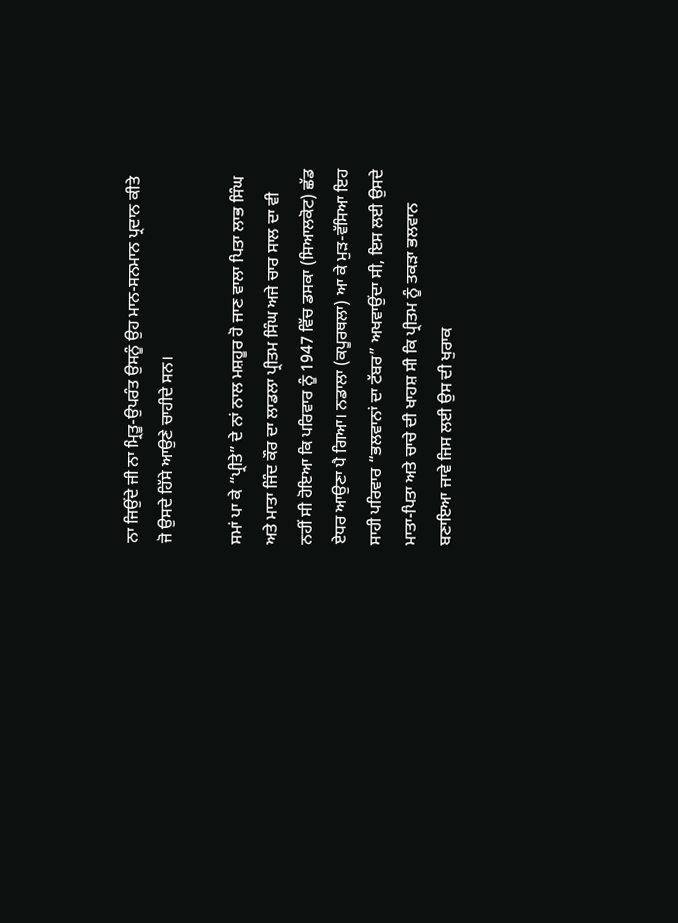ਨਾ ਜਿਉਂਦੇ ਜੀ ਨਾ ਮ੍ਰਿਤੂ-ਉਪਰੰਤ ਉਸਨੂੰ ਉਹ ਮਾਨ-ਸਨਮਾਨ ਪ੍ਰਦਾਨ ਕੀਤੇ ਜੋ ਉਸਦੇ ਹਿੱਸੇ ਆਉਣੇ ਚਾਹੀਦੇ ਸਨ।

ਸਮਾਂ ਪਾ ਕੇ “ਪ੍ਰੀਤੇ” ਦੇ ਨਾਂ ਨਾਲ ਮਸ਼ਹੂਰ ਹੋ ਜਾਣ ਵਾਲਾ ਪਿਤਾ ਲਾਭ ਸਿੰਘ ਅਤੇ ਮਾਤਾ ਜਿੰਦ ਕੌਰ ਦਾ ਲਾਡਲਾ ਪ੍ਰੀਤਮ ਸਿੰਘ ਅਜੇ ਚਾਰ ਸਾਲ ਦਾ ਵੀ ਨਹੀਂ ਸੀ ਹੋਇਆ ਕਿ ਪਰਿਵਾਰ ਨੂੰ 1947 ਵਿੱਚ ਡਸਕਾ (ਸਿਆਲਕੋਟ) ਛੱਡ ਏਧਰ ਆਉਣਾ ਪੈ ਗਿਆ। ਨਡਾਲਾ (ਕਪੂਰਥਲਾ) ਆ ਕੇ ਮੁੜ-ਵੱਸਿਆ ਇਹ ਸਾਹੀ ਪਰਿਵਾਰ “ਭਲਵਾਨਾਂ ਦਾ ਟੱਬਰ” ਅਖਵਾਉਂਦਾ ਸੀ, ਇਸ ਲਈ ਉਸਦੇ ਮਾਤਾ-ਪਿਤਾ ਅਤੇ ਚਾਚੇ ਦੀ ਖਾਹਸ਼ ਸੀ ਕਿ ਪ੍ਰੀਤਮ ਨੂੰ ਤਕੜਾ ਭਲਵਾਨ ਬਣਾਇਆ ਜਾਵੇ ਜਿਸ ਲਈ ਉਸ ਦੀ ਖੁਰਾਕ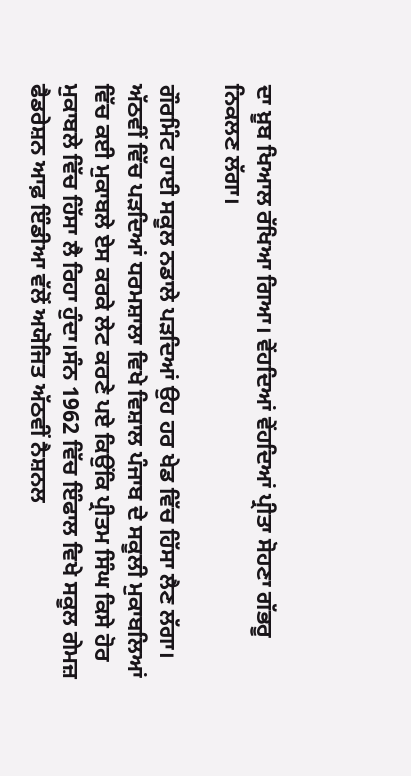ਦਾ ਖ਼ੂਬ ਖਿਆਲ ਰੱਖਿਆ ਗਿਆ। ਵੇਂਹਦਿਆਂ ਵੇਂਹਦਿਆਂ ਪ੍ਰੀਤਾ ਸੋਹਣਾ ਗੱਭਰੂ ਨਿਕਲਣ ਲੱਗਾ।

ਗੌਰਮਿੰਟ ਹਾਈ ਸਕੂਲ ਨਡਾਲੇ ਪੜਦਿਆਂ ਉਹ ਹਰ ਖੇਡ ਵਿੱਚ ਹਿੱਸਾ ਲੈਣ ਲੱਗਾ। ਅੱਠਵੀਂ ਵਿੱਚ ਪੜਦਿਆਂ ਧਰਮਸ਼ਾਲਾ ਵਿਖੇ ਵਿਸ਼ਾਲ ਪੰਜਾਬ ਦੇ ਸਕੂਲੀ ਮੁਕਾਬਲਿਆਂ ਵਿੱਚ ਕਈ ਮੁਕਾਬਲੇ ਏਸ ਕਰਕੇ ਲੇਟ ਕਰਣੇ ਪਏ ਕਿਉਂਕਿ ਪ੍ਰੀਤਮ ਸਿੰਘ ਕਿਸੇ ਹੋਰ ਮੁਕਾਬਲੇ ਵਿੱਚ ਹਿੱਸਾ ਲੈ ਰਿਹਾ ਹੁੰਦਾ।ਸੰਨ 1962 ਵਿੱਚ ਇੰਫਾਲ ਵਿਖੇ ਸਕੂਲ ਗੇਮਜ਼ ਫੈਡਰੇਸ਼ਨ ਆਫ਼ ਇੰਡੀਆ ਵੱਲੋਂ ਅਯੋਜਿਤ ਅੱਠਵੀਂ ਨੈਸ਼ਨਲ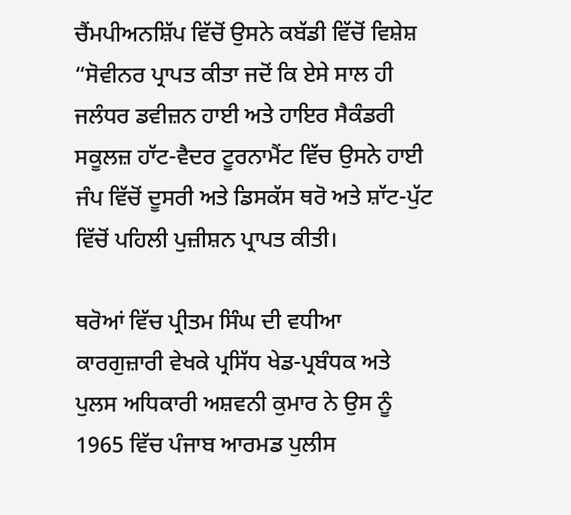ਚੈਂਮਪੀਅਨਸ਼ਿੱਪ ਵਿੱਚੋਂ ਉਸਨੇ ਕਬੱਡੀ ਵਿੱਚੋਂ ਵਿਸ਼ੇਸ਼ “ਸੋਵੀਨਰ ਪ੍ਰਾਪਤ ਕੀਤਾ ਜਦੋਂ ਕਿ ਏਸੇ ਸਾਲ ਹੀ ਜਲੰਧਰ ਡਵੀਜ਼ਨ ਹਾਈ ਅਤੇ ਹਾਇਰ ਸੈਕੰਡਰੀ ਸਕੂਲਜ਼ ਹਾੱਟ-ਵੈਦਰ ਟੂਰਨਾਮੈਂਟ ਵਿੱਚ ਉਸਨੇ ਹਾਈ ਜੰਪ ਵਿੱਚੋਂ ਦੂਸਰੀ ਅਤੇ ਡਿਸਕੱਸ ਥਰੋ ਅਤੇ ਸ਼ਾੱਟ-ਪੁੱਟ ਵਿੱਚੋਂ ਪਹਿਲੀ ਪੁਜ਼ੀਸ਼ਨ ਪ੍ਰਾਪਤ ਕੀਤੀ।

ਥਰੋਆਂ ਵਿੱਚ ਪ੍ਰੀਤਮ ਸਿੰਘ ਦੀ ਵਧੀਆ ਕਾਰਗੁਜ਼ਾਰੀ ਵੇਖਕੇ ਪ੍ਰਸਿੱਧ ਖੇਡ-ਪ੍ਰਬੰਧਕ ਅਤੇ ਪੁਲਸ ਅਧਿਕਾਰੀ ਅਸ਼ਵਨੀ ਕੁਮਾਰ ਨੇ ਉਸ ਨੂੰ 1965 ਵਿੱਚ ਪੰਜਾਬ ਆਰਮਡ ਪੁਲੀਸ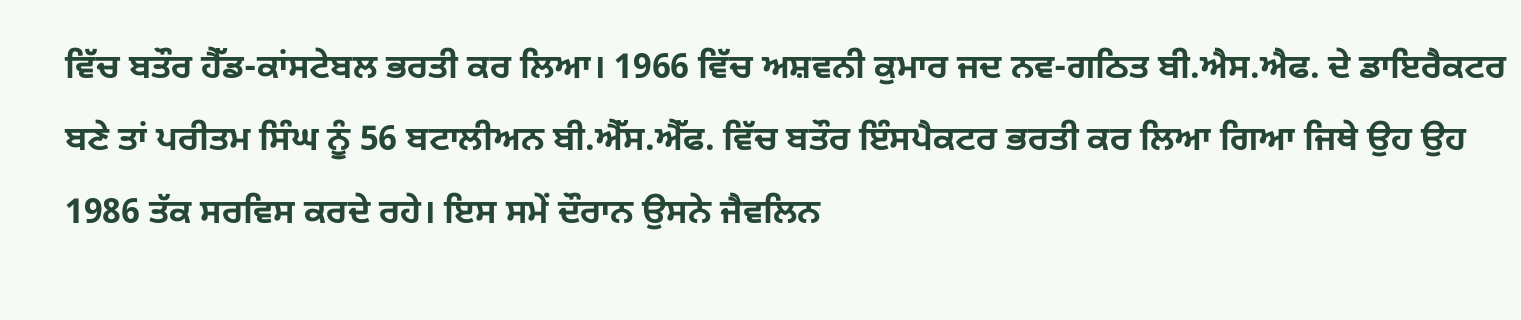ਵਿੱਚ ਬਤੌਰ ਹੈੱਡ-ਕਾਂਸਟੇਬਲ ਭਰਤੀ ਕਰ ਲਿਆ। 1966 ਵਿੱਚ ਅਸ਼ਵਨੀ ਕੁਮਾਰ ਜਦ ਨਵ-ਗਠਿਤ ਬੀ.ਐਸ.ਐਫ. ਦੇ ਡਾਇਰੈਕਟਰ ਬਣੇ ਤਾਂ ਪਰੀਤਮ ਸਿੰਘ ਨੂੰ 56 ਬਟਾਲੀਅਨ ਬੀ.ਐੱਸ.ਐੱਫ. ਵਿੱਚ ਬਤੌਰ ਇੰਸਪੈਕਟਰ ਭਰਤੀ ਕਰ ਲਿਆ ਗਿਆ ਜਿਥੇ ਉਹ ਉਹ 1986 ਤੱਕ ਸਰਵਿਸ ਕਰਦੇ ਰਹੇ। ਇਸ ਸਮੇਂ ਦੌਰਾਨ ਉਸਨੇ ਜੈਵਲਿਨ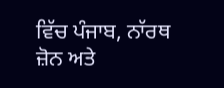ਵਿੱਚ ਪੰਜਾਬ, ਨਾੱਰਥ ਜ਼ੋਨ ਅਤੇ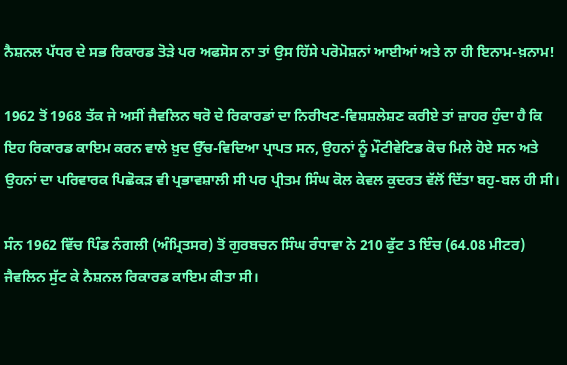ਨੈਸ਼ਨਲ ਪੱਧਰ ਦੇ ਸਭ ਰਿਕਾਰਡ ਤੋੜੇ ਪਰ ਅਫਸੋਸ ਨਾ ਤਾਂ ਉਸ ਹਿੱਸੇ ਪਰੋਮੋਸ਼ਨਾਂ ਆਈਆਂ ਅਤੇ ਨਾ ਹੀ ਇਨਾਮ-ਖ਼ਨਾਮ!

1962 ਤੋਂ 1968 ਤੱਕ ਜੇ ਅਸੀਂ ਜੈਵਲਿਨ ਥਰੋ ਦੇ ਰਿਕਾਰਡਾਂ ਦਾ ਨਿਰੀਖਣ-ਵਿਸ਼ਸ਼ਲੇਸ਼ਣ ਕਰੀਏ ਤਾਂ ਜ਼ਾਹਰ ਹੁੰਦਾ ਹੈ ਕਿ ਇਹ ਰਿਕਾਰਡ ਕਾਇਮ ਕਰਨ ਵਾਲੇ ਖ਼ੁਦ ਉੱਚ-ਵਿਦਿਆ ਪ੍ਰਾਪਤ ਸਨ, ਉਹਨਾਂ ਨੂੰ ਮੌਟੀਵੇਟਿਡ ਕੋਚ ਮਿਲੇ ਹੋਏ ਸਨ ਅਤੇ ਉਹਨਾਂ ਦਾ ਪਰਿਵਾਰਕ ਪਿਛੋਕੜ ਵੀ ਪ੍ਰਭਾਵਸ਼ਾਲੀ ਸੀ ਪਰ ਪ੍ਰੀਤਮ ਸਿੰਘ ਕੋਲ ਕੇਵਲ ਕੁਦਰਤ ਵੱਲੋਂ ਦਿੱਤਾ ਬਹੁ-ਬਲ ਹੀ ਸੀ।

ਸੰਨ 1962 ਵਿੱਚ ਪਿੰਡ ਨੰਗਲੀ (ਅੰਮ੍ਰਿਤਸਰ) ਤੋਂ ਗੁਰਬਚਨ ਸਿੰਘ ਰੰਧਾਵਾ ਨੇ 210 ਫੁੱਟ 3 ਇੰਚ (64.08 ਮੀਟਰ) ਜੈਵਲਿਨ ਸੁੱਟ ਕੇ ਨੈਸ਼ਨਲ ਰਿਕਾਰਡ ਕਾਇਮ ਕੀਤਾ ਸੀ।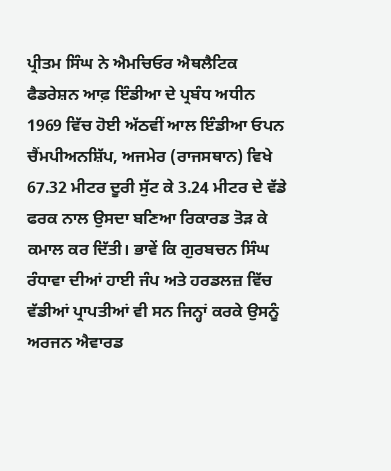ਪ੍ਰੀਤਮ ਸਿੰਘ ਨੇ ਐਮਚਿਓਰ ਐਥਲੈਟਿਕ ਫੈਡਰੇਸ਼ਨ ਆਫ਼ ਇੰਡੀਆ ਦੇ ਪ੍ਰਬੰਧ ਅਧੀਨ 1969 ਵਿੱਚ ਹੋਈ ਅੱਠਵੀਂ ਆਲ ਇੰਡੀਆ ਓਪਨ ਚੈਂਮਪੀਅਨਸ਼ਿੱਪ, ਅਜਮੇਰ (ਰਾਜਸਥਾਨ) ਵਿਖੇ 67.32 ਮੀਟਰ ਦੂਰੀ ਸੁੱਟ ਕੇ 3.24 ਮੀਟਰ ਦੇ ਵੱਡੇ ਫਰਕ ਨਾਲ ਉਸਦਾ ਬਣਿਆ ਰਿਕਾਰਡ ਤੋੜ ਕੇ ਕਮਾਲ ਕਰ ਦਿੱਤੀ। ਭਾਵੇਂ ਕਿ ਗੁਰਬਚਨ ਸਿੰਘ ਰੰਧਾਵਾ ਦੀਆਂ ਹਾਈ ਜੰਪ ਅਤੇ ਹਰਡਲਜ਼ ਵਿੱਚ ਵੱਡੀਆਂ ਪ੍ਰਾਪਤੀਆਂ ਵੀ ਸਨ ਜਿਨ੍ਹਾਂ ਕਰਕੇ ਉਸਨੂੰ ਅਰਜਨ ਐਵਾਰਡ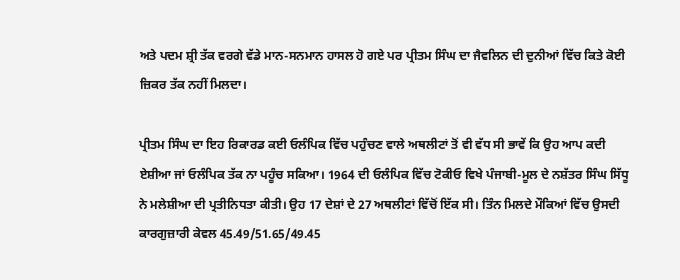ਅਤੇ ਪਦਮ ਸ਼੍ਰੀ ਤੱਕ ਵਰਗੇ ਵੱਡੇ ਮਾਨ-ਸਨਮਾਨ ਹਾਸਲ ਹੋ ਗਏ ਪਰ ਪ੍ਰੀਤਮ ਸਿੰਘ ਦਾ ਜੈਵਲਿਨ ਦੀ ਦੁਨੀਆਂ ਵਿੱਚ ਕਿਤੇ ਕੋਈ ਜ਼ਿਕਰ ਤੱਕ ਨਹੀਂ ਮਿਲਦਾ।

ਪ੍ਰੀਤਮ ਸਿੰਘ ਦਾ ਇਹ ਰਿਕਾਰਡ ਕਈ ਓਲੰਪਿਕ ਵਿੱਚ ਪਹੁੰਚਣ ਵਾਲੇ ਅਥਲੀਟਾਂ ਤੋਂ ਵੀ ਵੱਧ ਸੀ ਭਾਵੇਂ ਕਿ ਉਹ ਆਪ ਕਦੀ ਏਸ਼ੀਆ ਜਾਂ ਓਲੰਪਿਕ ਤੱਕ ਨਾ ਪਹੂੰਚ ਸਕਿਆ। 1964 ਦੀ ਓਲੰਪਿਕ ਵਿੱਚ ਟੋਕੀਓ ਵਿਖੇ ਪੰਜਾਬੀ-ਮੂਲ ਦੇ ਨਸ਼ੱਤਰ ਸਿੰਘ ਸਿੱਧੂ ਨੇ ਮਲੇਸ਼ੀਆ ਦੀ ਪ੍ਰਤੀਨਿਧਤਾ ਕੀਤੀ। ਉਹ 17 ਦੇਸ਼ਾਂ ਦੇ 27 ਅਥਲੀਟਾਂ ਵਿੱਚੋਂ ਇੱਕ ਸੀ। ਤਿੰਨ ਮਿਲਦੇ ਮੌਕਿਆਂ ਵਿੱਚ ਉਸਦੀ ਕਾਰਗੁਜ਼ਾਰੀ ਕੇਵਲ 45.49/51.65/49.45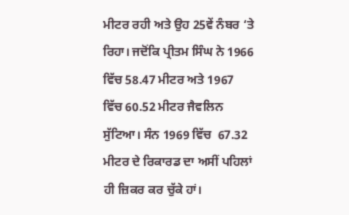ਮੀਟਰ ਰਹੀ ਅਤੇ ਉਹ 25ਵੇਂ ਨੰਬਰ ‘ਤੇ ਰਿਹਾ। ਜਦੋਂਕਿ ਪ੍ਰੀਤਮ ਸਿੰਘ ਨੇ 1966 ਵਿੱਚ 58.47 ਮੀਟਰ ਅਤੇ 1967 ਵਿੱਚ 60.52 ਮੀਟਰ ਜੈਵਲਿਨ ਸੁੱਟਿਆ। ਸੰਨ 1969 ਵਿੱਚ  67.32 ਮੀਟਰ ਦੇ ਰਿਕਾਰਡ ਦਾ ਅਸੀਂ ਪਹਿਲਾਂ ਹੀ ਜ਼ਿਕਰ ਕਰ ਚੁੱਕੇ ਹਾਂ।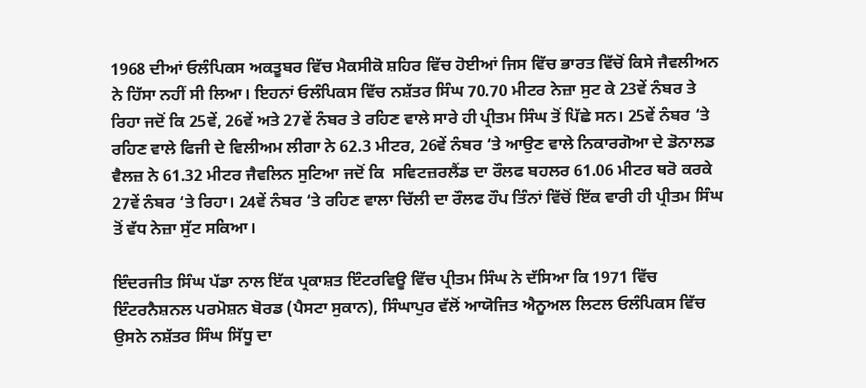1968 ਦੀਆਂ ਓਲੰਪਿਕਸ ਅਕਤੂਬਰ ਵਿੱਚ ਮੈਕਸੀਕੋ ਸ਼ਹਿਰ ਵਿੱਚ ਹੋਈਆਂ ਜਿਸ ਵਿੱਚ ਭਾਰਤ ਵਿੱਚੋਂ ਕਿਸੇ ਜੈਵਲੀਅਨ ਨੇ ਹਿੱਸਾ ਨਹੀਂ ਸੀ ਲਿਆ। ਇਹਨਾਂ ਓਲੰਪਿਕਸ ਵਿੱਚ ਨਸ਼ੱਤਰ ਸਿੰਘ 70.70 ਮੀਟਰ ਨੇਜ਼ਾ ਸੁਟ ਕੇ 23ਵੇਂ ਨੰਬਰ ਤੇ ਰਿਹਾ ਜਦੋਂ ਕਿ 25ਵੇਂ, 26ਵੇਂ ਅਤੇ 27ਵੇਂ ਨੰਬਰ ਤੇ ਰਹਿਣ ਵਾਲੇ ਸਾਰੇ ਹੀ ਪ੍ਰੀਤਮ ਸਿੰਘ ਤੋਂ ਪਿੱਛੇ ਸਨ। 25ਵੇਂ ਨੰਬਰ ‘ਤੇ ਰਹਿਣ ਵਾਲੇ ਫਿਜੀ ਦੇ ਵਿਲੀਅਮ ਲੀਗਾ ਨੇ 62.3 ਮੀਟਰ, 26ਵੇਂ ਨੰਬਰ ‘ਤੇ ਆਉਣ ਵਾਲੇ ਨਿਕਾਰਗੋਆ ਦੇ ਡੋਨਾਲਡ ਵੈਲਜ਼ ਨੇ 61.32 ਮੀਟਰ ਜੈਵਲਿਨ ਸੁਟਿਆ ਜਦੋਂ ਕਿ  ਸਵਿਟਜ਼ਰਲੈਂਡ ਦਾ ਰੌਲਫ ਬਹਲਰ 61.06 ਮੀਟਰ ਥਰੋ ਕਰਕੇ 27ਵੇਂ ਨੰਬਰ ‘ਤੇ ਰਿਹਾ। 24ਵੇਂ ਨੰਬਰ ‘ਤੇ ਰਹਿਣ ਵਾਲਾ ਚਿੱਲੀ ਦਾ ਰੌਲਫ ਹੌਪ ਤਿੰਨਾਂ ਵਿੱਚੋਂ ਇੱਕ ਵਾਰੀ ਹੀ ਪ੍ਰੀਤਮ ਸਿੰਘ ਤੋਂ ਵੱਧ ਨੇਜ਼ਾ ਸੁੱਟ ਸਕਿਆ।

ਇੰਦਰਜੀਤ ਸਿੰਘ ਪੱਡਾ ਨਾਲ ਇੱਕ ਪ੍ਰਕਾਸ਼ਤ ਇੰਟਰਵਿਊ ਵਿੱਚ ਪ੍ਰੀਤਮ ਸਿੰਘ ਨੇ ਦੱਸਿਆ ਕਿ 1971 ਵਿੱਚ ਇੰਟਰਨੈਸ਼ਨਲ ਪਰਮੋਸ਼ਨ ਬੋਰਡ (ਪੈਸਟਾ ਸੁਕਾਨ), ਸਿੰਘਾਪੁਰ ਵੱਲੋਂ ਆਯੋਜਿਤ ਐਨੂਅਲ ਲਿਟਲ ਓਲੰਪਿਕਸ ਵਿੱਚ ਉਸਨੇ ਨਸ਼ੱਤਰ ਸਿੰਘ ਸਿੱਧੂ ਦਾ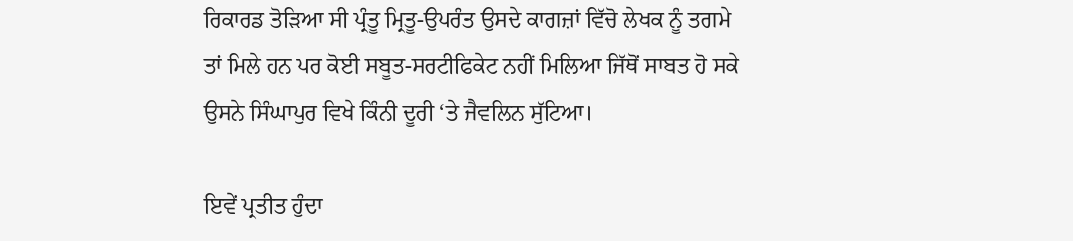ਰਿਕਾਰਡ ਤੋੜਿਆ ਸੀ ਪ੍ਰੰਤੂ ਮ੍ਰਿਤੂ-ਉਪਰੰਤ ਉਸਦੇ ਕਾਗਜ਼ਾਂ ਵਿੱਚੋ ਲੇਖਕ ਨੂੰ ਤਗਮੇ ਤਾਂ ਮਿਲੇ ਹਨ ਪਰ ਕੋਈ ਸਬੂਤ-ਸਰਟੀਫਿਕੇਟ ਨਹੀਂ ਮਿਲਿਆ ਜਿੱਥੋਂ ਸਾਬਤ ਹੋ ਸਕੇ ਉਸਨੇ ਸਿੰਘਾਪੁਰ ਵਿਖੇ ਕਿੰਨੀ ਦੂਰੀ ‘ਤੇ ਜੈਵਲਿਨ ਸੁੱਟਿਆ।

ਇਵੇਂ ਪ੍ਰਤੀਤ ਹੁੰਦਾ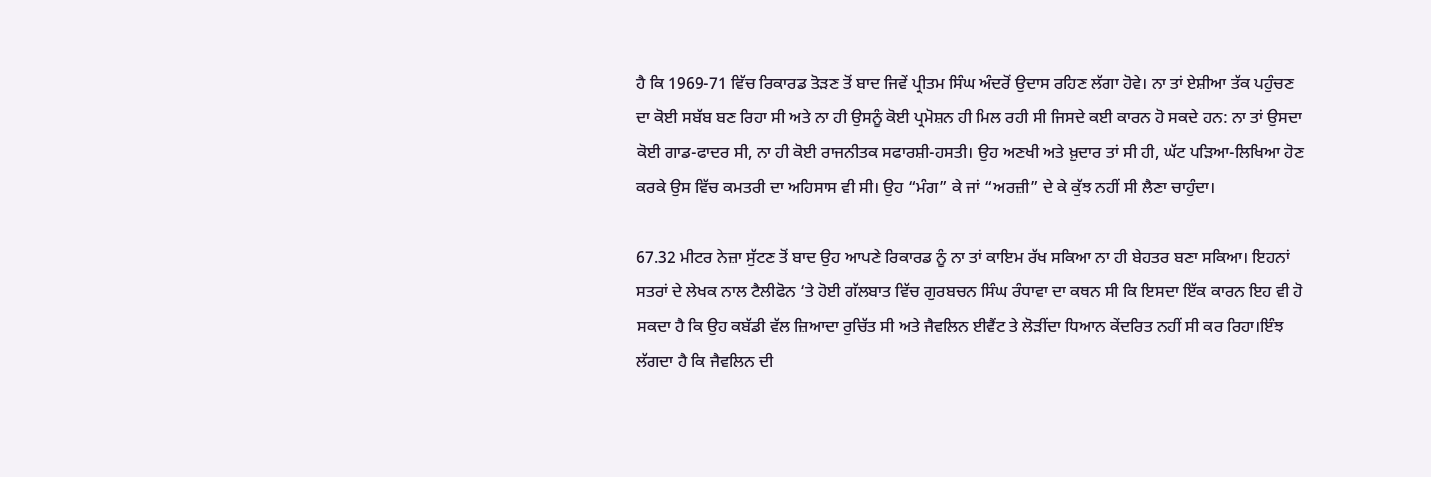ਹੈ ਕਿ 1969-71 ਵਿੱਚ ਰਿਕਾਰਡ ਤੋੜਣ ਤੋਂ ਬਾਦ ਜਿਵੇਂ ਪ੍ਰੀਤਮ ਸਿੰਘ ਅੰਦਰੋਂ ਉਦਾਸ ਰਹਿਣ ਲੱਗਾ ਹੋਵੇ। ਨਾ ਤਾਂ ਏਸ਼ੀਆ ਤੱਕ ਪਹੁੰਚਣ ਦਾ ਕੋਈ ਸਬੱਬ ਬਣ ਰਿਹਾ ਸੀ ਅਤੇ ਨਾ ਹੀ ਉਸਨੂੰ ਕੋਈ ਪ੍ਰਮੋਸ਼ਨ ਹੀ ਮਿਲ ਰਹੀ ਸੀ ਜਿਸਦੇ ਕਈ ਕਾਰਨ ਹੋ ਸਕਦੇ ਹਨ: ਨਾ ਤਾਂ ਉਸਦਾ ਕੋਈ ਗਾਡ-ਫਾਦਰ ਸੀ, ਨਾ ਹੀ ਕੋਈ ਰਾਜਨੀਤਕ ਸਫਾਰਸ਼ੀ-ਹਸਤੀ। ਉਹ ਅਣਖੀ ਅਤੇ ਖ਼ੁਦਾਰ ਤਾਂ ਸੀ ਹੀ, ਘੱਟ ਪੜਿਆ-ਲਿਖਿਆ ਹੋਣ ਕਰਕੇ ਉਸ ਵਿੱਚ ਕਮਤਰੀ ਦਾ ਅਹਿਸਾਸ ਵੀ ਸੀ। ਉਹ “ਮੰਗ” ਕੇ ਜਾਂ “ਅਰਜ਼ੀ” ਦੇ ਕੇ ਕੁੱਝ ਨਹੀਂ ਸੀ ਲੈਣਾ ਚਾਹੁੰਦਾ।

67.32 ਮੀਟਰ ਨੇਜ਼ਾ ਸੁੱਟਣ ਤੋਂ ਬਾਦ ਉਹ ਆਪਣੇ ਰਿਕਾਰਡ ਨੂੰ ਨਾ ਤਾਂ ਕਾਇਮ ਰੱਖ ਸਕਿਆ ਨਾ ਹੀ ਬੇਹਤਰ ਬਣਾ ਸਕਿਆ। ਇਹਨਾਂ ਸਤਰਾਂ ਦੇ ਲੇਖਕ ਨਾਲ ਟੈਲੀਫੋਨ ‘ਤੇ ਹੋਈ ਗੱਲਬਾਤ ਵਿੱਚ ਗੁਰਬਚਨ ਸਿੰਘ ਰੰਧਾਵਾ ਦਾ ਕਥਨ ਸੀ ਕਿ ਇਸਦਾ ਇੱਕ ਕਾਰਨ ਇਹ ਵੀ ਹੋ ਸਕਦਾ ਹੈ ਕਿ ਉਹ ਕਬੱਡੀ ਵੱਲ ਜ਼ਿਆਦਾ ਰੁਚਿੱਤ ਸੀ ਅਤੇ ਜੈਵਲਿਨ ਈਵੈਂਟ ਤੇ ਲੋੜੀਂਦਾ ਧਿਆਨ ਕੇਂਦਰਿਤ ਨਹੀਂ ਸੀ ਕਰ ਰਿਹਾ।ਇੰਝ ਲੱਗਦਾ ਹੈ ਕਿ ਜੈਵਲਿਨ ਦੀ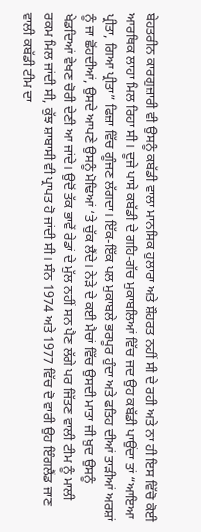ਬੇਹਤਰੀਨ ਕਾਰਗੁਜ਼ਾਰੀ ਵੀ ਉਸਨੂੰ ਕਬੱਡੀ ਵਾਲਾ ਮਾਨਸਿਕ ਹੁਲਾਰਾ ਅਤੇ ਸ਼ੌਹਰਤ ਨਹੀਂ ਸੀ ਦੇ ਰਹੀ ਅਤੇ ਨਾ ਹੀ ਇਸ ਵਿੱਚੋ ਕੋਈ ਆਰਥਿਕ ਲਾਹਾ ਮਿਲ ਰਿਹਾ ਸੀ। ਦੂਜੇ ਪਾਸੇ ਕਬੱਡੀ ਦੇ ਗਹਿ-ਗੱਚ ਮੁਕਾਬਲਿਆਂ ਵਿੱਚ ਜਦ ਉਹ ਕਬੱਡੀ ਪਾਉਂਦਾ ਤਾਂ “ਆਇਆ ਪ੍ਰੀਤਾ, ਗਿਆ ਪ੍ਰੀਤਾ” ਫਿਜ਼ਾ ਵਿੱਚ ਗੂੰਜਣ ਲੱਗਦਾ। ਇੱਕ-ਇੱਕ ਪਲ ਮੁਕਾਬਲੇ ਭਰਪੂਰ ਹੁੰਦਾ ਅਤੇ ਫਤਿਹ ਦੀਆਂ ਤਾੜੀਆਂ ਅਰਸ਼ਾਂ ਨੂੰ ਜਾ ਛੋਂਹਦੀਆਂ, ਉਸਦੇ ਆਪਣੇ ਉਸਨੂੰ ਮੋਢਿਆਂ ‘ਤੇ ਚੁੱਕ ਲੈਂਦੇ। ਨੇੜੇ ਦੇ ਕਈ ਮੈਚਾਂ ਵਿੱਚ ਉਸਦੀ ਮਾਤਾ ਜੀ ਖ਼ੁਦ ਉਸਨੂੰ ਖੇਡਦਿਆਂ ਵੇਖਣ ਚੋਰੀ ਦੇਣੀ ਆ ਜਾਂਦੇ। ਉਦੋਂ ਤੱਕ ਭਾਵੇਂ ਰੇਡਾਂ ਦੇ ਮੁੱਲ ਨਹੀਂ ਸਨ ਪੈਣ ਲੱਗੇ ਪਰ ਜਿੱਤਣ ਵਾਲੀ ਟੀਮ ਨੂੰ ਮਾਲੀ ਰਕਮ ਮਿਲ ਜਾਂਦੀ ਸੀ, ਕੁੱਝ ਸ਼ਾਬਾਸੀ ਵੀ ਪ੍ਰਾਪਤ ਹੋ ਜਾਂਦੀ ਸੀ। ਸੰਨ 1974 ਅਤੇ 1977 ਵਿੱਚ ਦੋ ਵਾਰੀ ਉਹ ਇੰਗਲੈਂਡ ਜਾਣ ਵਾਲੀ ਕਬੱਡੀ ਟੀਮ ਦਾ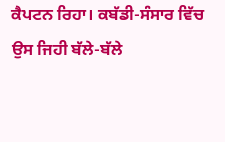ਕੈਪਟਨ ਰਿਹਾ। ਕਬੱਡੀ-ਸੰਸਾਰ ਵਿੱਚ ਉਸ ਜਿਹੀ ਬੱਲੇ-ਬੱਲੇ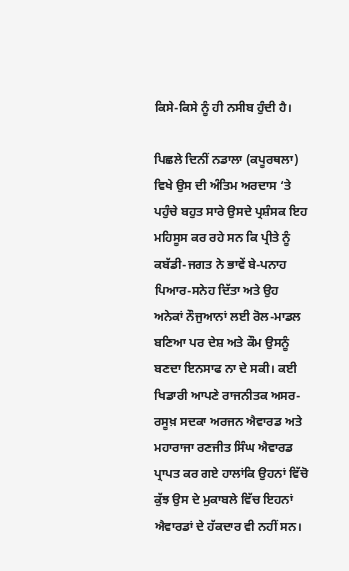ਕਿਸੇ-ਕਿਸੇ ਨੂੰ ਹੀ ਨਸੀਬ ਹੁੰਦੀ ਹੈ।

ਪਿਛਲੇ ਦਿਨੀਂ ਨਡਾਲਾ (ਕਪੂਰਥਲਾ) ਵਿਖੇ ਉਸ ਦੀ ਅੰਤਿਮ ਅਰਦਾਸ ‘ਤੇ ਪਹੁੰਚੇ ਬਹੁਤ ਸਾਰੇ ਉਸਦੇ ਪ੍ਰਸ਼ੰਸਕ ਇਹ ਮਹਿਸੂਸ ਕਰ ਰਹੇ ਸਨ ਕਿ ਪ੍ਰੀਤੇ ਨੂੰ ਕਬੱਡੀ-ਜਗਤ ਨੇ ਭਾਵੇਂ ਬੇ-ਪਨਾਹ ਪਿਆਰ-ਸਨੇਹ ਦਿੱਤਾ ਅਤੇ ਉਹ ਅਨੇਕਾਂ ਨੌਜੁਆਨਾਂ ਲਈ ਰੋਲ-ਮਾਡਲ ਬਣਿਆ ਪਰ ਦੇਸ਼ ਅਤੇ ਕੌਮ ਉਸਨੂੰ ਬਣਦਾ ਇਨਸਾਫ ਨਾ ਦੇ ਸਕੀ। ਕਈ ਖਿਡਾਰੀ ਆਪਣੇ ਰਾਜਨੀਤਕ ਅਸਰ-ਰਸੂਖ਼ ਸਦਕਾ ਅਰਜਨ ਐਵਾਰਡ ਅਤੇ ਮਹਾਰਾਜਾ ਰਣਜੀਤ ਸਿੰਘ ਐਵਾਰਡ ਪ੍ਰਾਪਤ ਕਰ ਗਏ ਹਾਲਾਂਕਿ ਉਹਨਾਂ ਵਿੱਚੋ ਕੁੱਝ ਉਸ ਦੇ ਮੁਕਾਬਲੇ ਵਿੱਚ ਇਹਨਾਂ ਐਵਾਰਡਾਂ ਦੇ ਹੱਕਦਾਰ ਵੀ ਨਹੀਂ ਸਨ।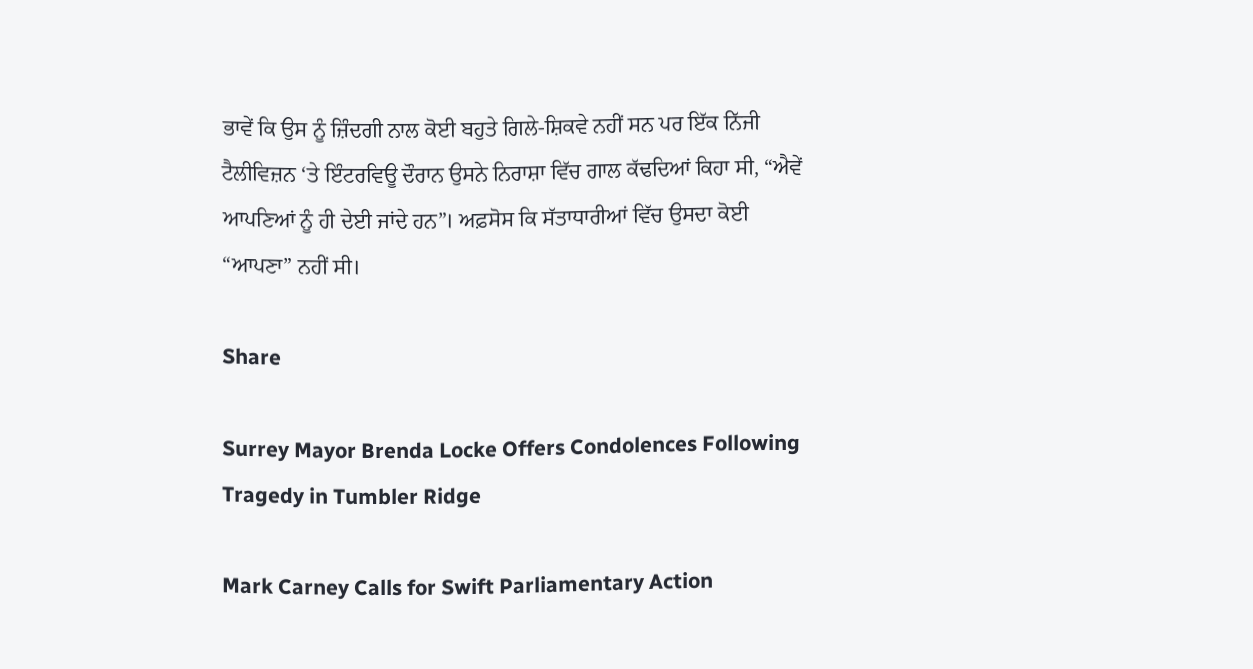ਭਾਵੇਂ ਕਿ ਉਸ ਨੂੰ ਜ਼ਿੰਦਗੀ ਨਾਲ ਕੋਈ ਬਹੁਤੇ ਗਿਲੇ-ਸ਼ਿਕਵੇ ਨਹੀਂ ਸਨ ਪਰ ਇੱਕ ਨਿੱਜੀ ਟੈਲੀਵਿਜ਼ਨ ‘ਤੇ ਇੰਟਰਵਿਊ ਦੌਰਾਨ ਉਸਨੇ ਨਿਰਾਸ਼ਾ ਵਿੱਚ ਗਾਲ ਕੱਢਦਿਆਂ ਕਿਹਾ ਸੀ, “ਐਵੇਂ ਆਪਣਿਆਂ ਨੂੰ ਹੀ ਦੇਈ ਜਾਂਦੇ ਹਨ”। ਅਫ਼ਸੋਸ ਕਿ ਸੱਤਾਧਾਰੀਆਂ ਵਿੱਚ ਉਸਦਾ ਕੋਈ “ਆਪਣਾ” ਨਹੀਂ ਸੀ।

Share

Surrey Mayor Brenda Locke Offers Condolences Following Tragedy in Tumbler Ridge

Mark Carney Calls for Swift Parliamentary Action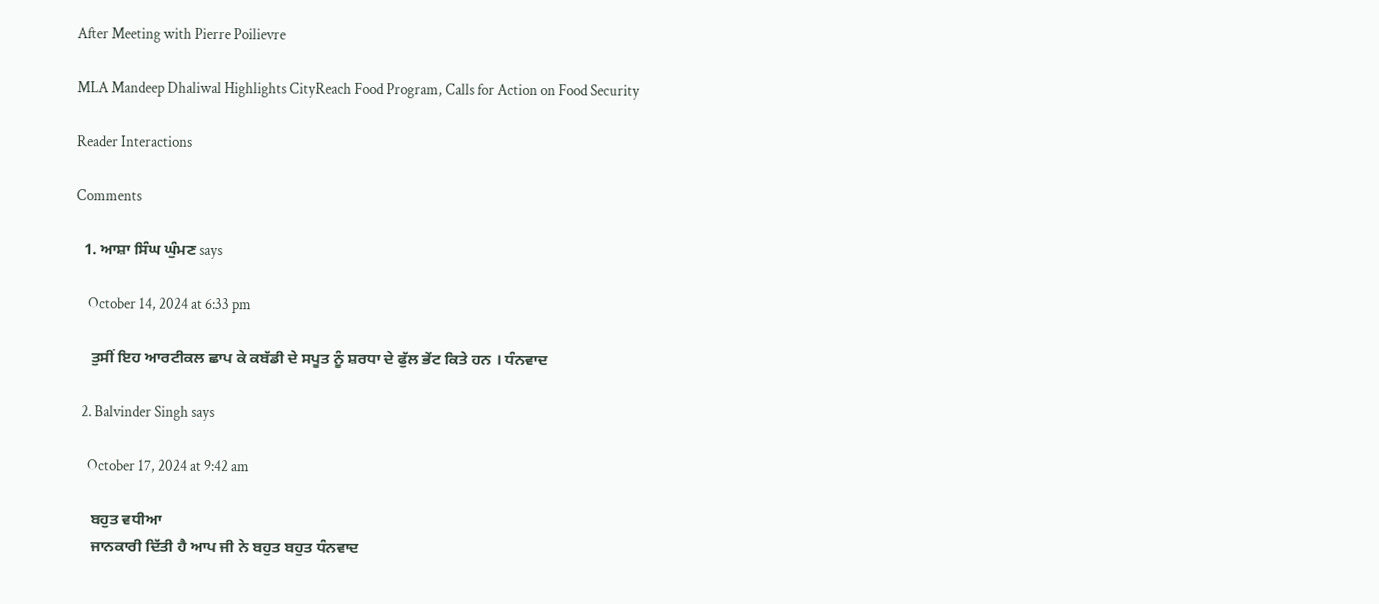After Meeting with Pierre Poilievre

MLA Mandeep Dhaliwal Highlights CityReach Food Program, Calls for Action on Food Security

Reader Interactions

Comments

  1. ਆਸ਼ਾ ਸਿੰਘ ਘੁੰਮਣ says

    October 14, 2024 at 6:33 pm

    ਤੁਸੀਂ ਇਹ ਆਰਟੀਕਲ ਛਾਪ ਕੇ ਕਬੱਡੀ ਦੇ ਸਪੂਤ ਨੂੰ ਸ਼ਰਧਾ ਦੇ ਫੁੱਲ ਭੇਂਟ ਕਿਤੇ ਹਨ । ਧੰਨਵਾਦ

  2. Balvinder Singh says

    October 17, 2024 at 9:42 am

    ਬਹੁਤ ਵਧੀਆ
    ਜਾਨਕਾਰੀ ਦਿੱਤੀ ਹੈ ਆਪ ਜੀ ਨੇ ਬਹੁਤ ਬਹੁਤ ਧੰਨਵਾਦ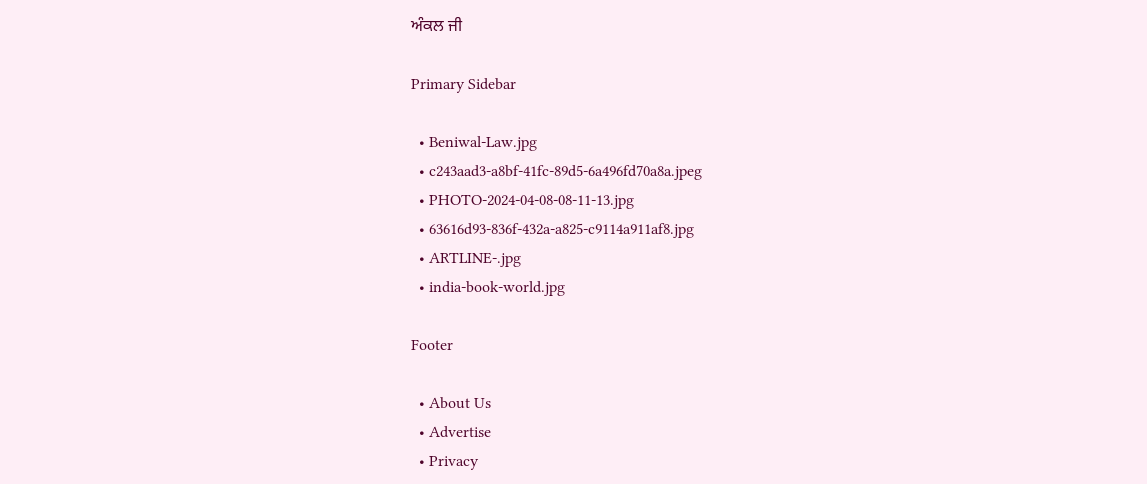ਅੰਕਲ ਜੀ

Primary Sidebar

  • Beniwal-Law.jpg
  • c243aad3-a8bf-41fc-89d5-6a496fd70a8a.jpeg
  • PHOTO-2024-04-08-08-11-13.jpg
  • 63616d93-836f-432a-a825-c9114a911af8.jpg
  • ARTLINE-.jpg
  • india-book-world.jpg

Footer

  • About Us
  • Advertise
  • Privacy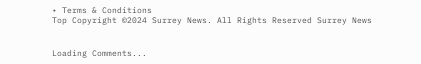• Terms & Conditions
Top Copyright ©2024 Surrey News. All Rights Reserved Surrey News


Loading Comments...